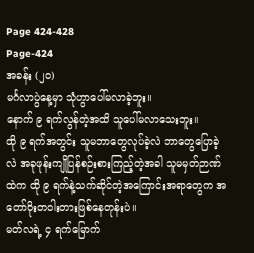Page 424-428
Page-424
အခန်း (၂၀)
မင်္ဂလာပွဲနေ့မှာ သုံဟွာပေါ်မလာခဲ့ဘူး။
နောက် ၉ ရက်လွန်တဲ့အထိ သူပေါ်မလာသေးဘူး။
ထို ၉ ရက်အတွင်း သူမဘာတွေလုပ်ခဲ့လဲ ဘာတွေပြောခဲ့လဲ အခုဖုန်းကျိုပြန်စဉ်းစားကြည့်တဲ့အခါ သူမမှတ်ဉာဏ်ထဲက ထို ၉ ရက်နဲ့သက်ဆိုင်တဲ့အကြောင်းအရာတွေက အတော်ဝိုးတဝါးတားဖြစ်နေတုန်းပဲ။
မတ်လရဲ့ ၄ ရက်မြောက်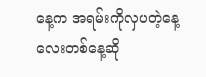နေ့က အရမ်းကိုလှပတဲ့နေ့လေးတစ်နေ့ဆို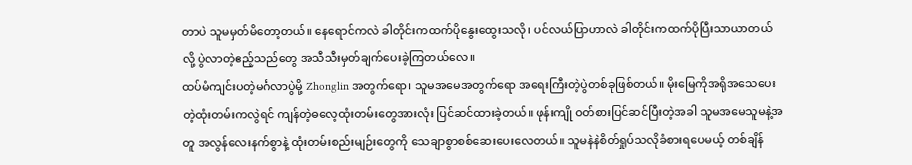တာပဲ သူမမှတ်မိတော့တယ်။ နေရောင်ကလဲ ခါတိုင်းကထက်ပိုနွေးထွေးသလို၊ ပင်လယ်ပြာဟာလဲ ခါတိုင်းကထက်ပိုပြီးသာယာတယ်လို့ ပွဲလာတဲ့ဧည့်သည်တွေ အသီသီးမှတ်ချက်ပေးခဲ့ကြတယ်လေ။
ထပ်မံကျင်းပတဲ့မင်္ဂလာပွဲမို့ Zhonglin အတွက်ရော၊ သူမအမေအတွက်ရော အရေးကြီးတဲ့ပွဲတစ်ခုဖြစ်တယ်။ မိုးမြေကိုအရိုအသေပေးတဲ့ထုံးတမ်းကလွဲရင် ကျန်တဲ့ဓလေ့ထုံးတမ်းတွေအားလုံး ပြင်ဆင်ထားခဲ့တယ်။ ဖုန်းကျို ဝတ်စားပြင်ဆင်ပြီးတဲ့အခါ သူမအမေသူမနဲ့အတူ အလွန်လေးနက်စွာနဲ့ ထုံးတမ်းစည်းမျဉ်းတွေကို သေချာစွာစစ်ဆေးပေးလေတယ်။ သူမနဲနဲစိတ်ရှုပ်သလိုခံစားရပေမယ့် တစ်ချိန်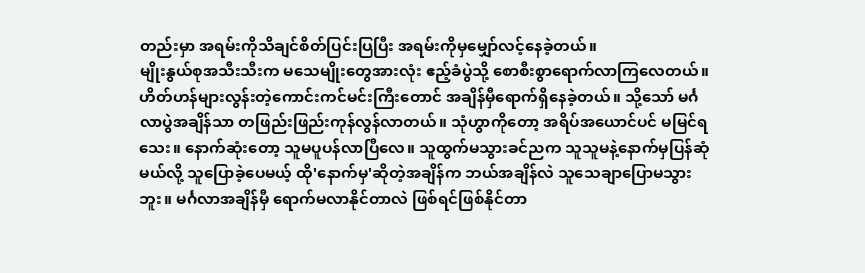တည်းမှာ အရမ်းကိုသိချင်စိတ်ပြင်းပြပြီး အရမ်းကိုမှမျှော်လင့်နေခဲ့တယ်။
မျိုးနွယ်စုအသီးသီးက မသေမျိုးတွေအားလုံး ဧည့်ခံပွဲသို့ စောစီးစွာရောက်လာကြလေတယ်။ ဟိတ်ဟန်များလွန်းတဲ့ကောင်းကင်မင်းကြီးတောင် အချိန်မှီရောက်ရှိနေခဲ့တယ်။ သို့သော် မင်္ဂလာပွဲအချိန်သာ တဖြည်းဖြည်းကုန်လွန်လာတယ်။ သုံဟွာကိုတော့ အရိပ်အယောင်ပင် မမြင်ရသေး။ နောက်ဆုံးတော့ သူမပူပန်လာပြီလေ။ သူထွက်မသွားခင်ညက သူသူမနဲ့နောက်မှပြန်ဆုံမယ်လို့ သူပြောခဲ့ပေမယ့် ထို'နောက်မှ'ဆိုတဲ့အချိန်က ဘယ်အချိန်လဲ သူသေချာပြောမသွားဘူး။ မင်္ဂလာအချိန်မှီ ရောက်မလာနိုင်တာလဲ ဖြစ်ရင်ဖြစ်နိုင်တာ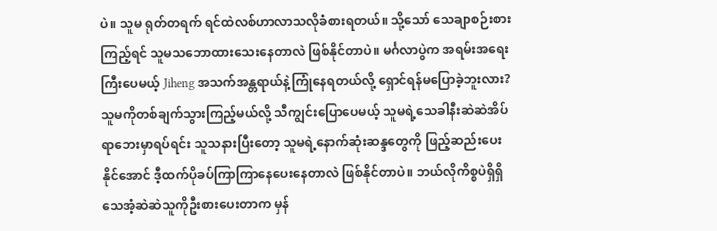ပဲ။ သူမ ရုတ်တရက် ရင်ထဲလစ်ဟာလာသလိုခံစားရတယ်။ သို့သော် သေချာစဉ်းစားကြည့်ရင် သူမသဘောထားသေးနေတာလဲ ဖြစ်နိုင်တာပဲ။ မင်္ဂလာပွဲက အရမ်းအရေးကြီးပေမယ့် Jiheng အသက်အန္တရာယ်နဲ့ကြုံနေရတယ်လို့ ရှောင်ရန်မပြောခဲ့ဘူးလား? သူမကိုတစ်ချက်သွားကြည့်မယ်လို့ သီကျွင်းပြောပေမယ့် သူမရဲ့သေခါနီးဆဲဆဲအိပ်ရာဘေးမှာရပ်ရင်း သူသနားပြီးတော့ သူမရဲ့နောက်ဆုံးဆန္ဒတွေကို ဖြည့်ဆည်းပေးနိုင်အောင် ဒီ့ထက်ပိုခပ်ကြာကြာနေပေးနေတာလဲ ဖြစ်နိုင်တာပဲ။ ဘယ်လိုကိစ္စပဲရှိရှိ သေအံ့ဆဲဆဲသူကိုဦးစားပေးတာက မှန်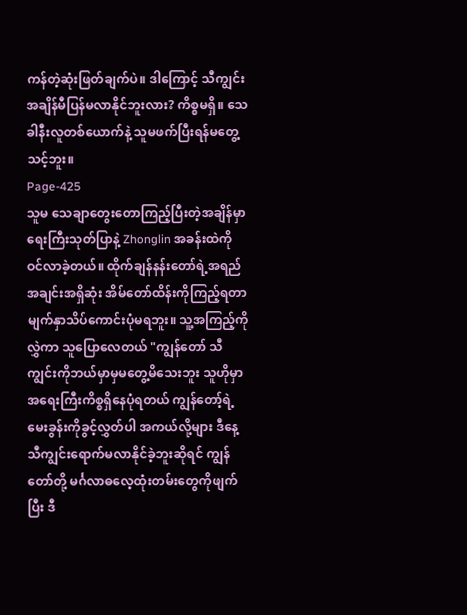ကန်တဲ့ဆုံးဖြတ်ချက်ပဲ။ ဒါကြောင့် သီကျွင်း အချိန်မီပြန်မလာနိုင်ဘူးလား? ကိစ္စမရှိ။ သေခါနီးလူတစ်ယောက်နဲ့ သူမဖက်ပြီးရန်မတွေ့သင့်ဘူး။
Page-425
သူမ သေချာတွေးတောကြည့်ပြီးတဲ့အချိန်မှာ ရေးကြီးသုတ်ပြာနဲ့ Zhonglin အခန်းထဲကိုဝင်လာခဲ့တယ်။ ထိုက်ချန်နန်းတော်ရဲ့အရည်အချင်းအရှိဆုံး အိမ်တော်ထိန်းကိုကြည့်ရတာ မျက်နှာသိပ်ကောင်းပုံမရဘူး။ သူ့အကြည့်ကိုလွှဲကာ သူပြောလေတယ် "ကျွန်တော် သီကျွင်းကိုဘယ်မှာမှမတွေ့မိသေးဘူး သူဟိုမှာအရေးကြီးကိစ္စရှိနေပုံရတယ် ကျွန်တော့်ရဲ့မေးခွန်းကိုခွင့်လွှတ်ပါ အကယ်လို့များ ဒီနေ့သီကျွင်းရောက်မလာနိုင်ခဲ့ဘူးဆိုရင် ကျွန်တော်တို့ မင်္ဂလာဓလေ့ထုံးတမ်းတွေကိုဖျက်ပြီး ဒီ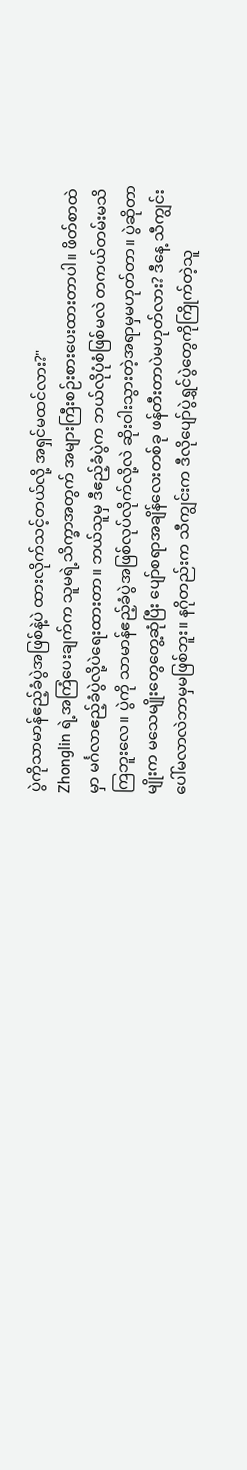ပွဲကိုသာမာန်ဧည့်ခံပွဲအဖြစ်နဲ့ပဲ ထားလိုက်သင့်တယ်လို့ အရှင်မထင်လား?"
Zhonglin ရဲ့အကြံပေးချက်က သူမရဲ့သိက္ခာအတွက် အများကြီးစဉ်းစားပေးထားတာပါ။ ဖိတ်စာထဲမှာ မင်္ဂလာဧည့်ခံပွဲလို့ပဲရေးထားတာ။ ဘယ်သူမှ ဒီဧည့်ခံပွဲက ဘယ်လိုပုံစံဖြစ်မလဲ တကယ်တမ်းမသိကြဘူးလေ။ ပွဲကို သာမာန်ဧည့်ခံပွဲအဖြစ်လုပ်လိုက်လို့လဲ ဆိုးဝါးသွားတဲ့အရာမှမဟုတ်တာ။ ပွဲဆိုတာမျိုးက မသေမျိုးတွေတွေ့ဆုံပြီး ပျော်စရာအချိန်လေးတစ်ခု ဖန်တီးတာပဲမဟုတ်လား? ဒီနေ့ သီကျွင်းပေါ်မလာလဲဘာမှမဖြစ်ဘူး။ နဂိုတည်းက သီကျွင်းက ဒီလိုပျော်ပွဲရွှင်ပွဲတွေကိုကြိုက်တဲ့သူ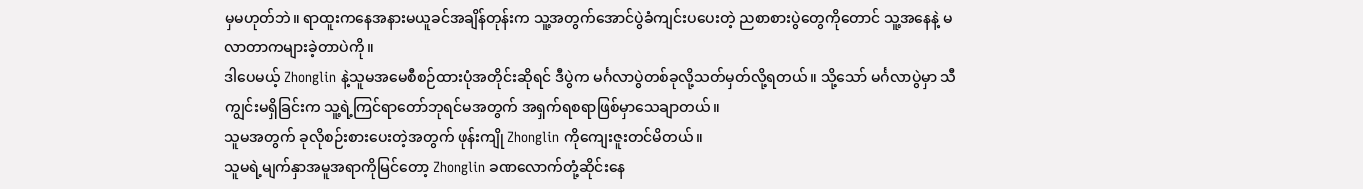မှမဟုတ်ဘဲ။ ရာထူးကနေအနားမယူခင်အချိန်တုန်းက သူ့အတွက်အောင်ပွဲခံကျင်းပပေးတဲ့ ညစာစားပွဲတွေကိုတောင် သူ့အနေနဲ့ မလာတာကများခဲ့တာပဲကို။
ဒါပေမယ့် Zhonglin နဲ့သူမအမေစီစဉ်ထားပုံအတိုင်းဆိုရင် ဒီပွဲက မင်္ဂလာပွဲတစ်ခုလို့သတ်မှတ်လို့ရတယ်။ သို့သော် မင်္ဂလာပွဲမှာ သီကျွင်းမရှိခြင်းက သူ့ရဲ့ကြင်ရာတော်ဘုရင်မအတွက် အရှက်ရစရာဖြစ်မှာသေချာတယ်။
သူမအတွက် ခုလိုစဉ်းစားပေးတဲ့အတွက် ဖုန်းကျို Zhonglin ကိုကျေးဇူးတင်မိတယ်။
သူမရဲ့မျက်နှာအမူအရာကိုမြင်တော့ Zhonglin ခဏလောက်တုံ့ဆိုင်းနေ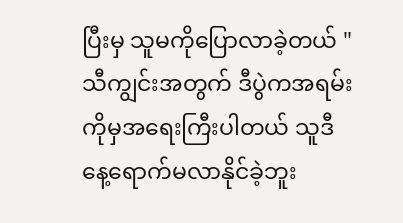ပြီးမှ သူမကိုပြောလာခဲ့တယ် "သီကျွင်းအတွက် ဒီပွဲကအရမ်းကိုမှအရေးကြီးပါတယ် သူဒီနေ့ရောက်မလာနိုင်ခဲ့ဘူး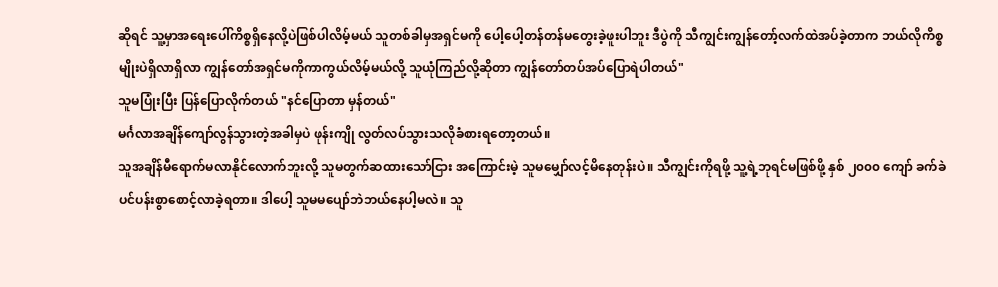ဆိုရင် သူ့မှာအရေးပေါ်ကိစ္စရှိနေလို့ပဲဖြစ်ပါလိမ့်မယ် သူတစ်ခါမှအရှင်မကို ပေါ့ပေါ့တန်တန်မတွေးခဲ့ဖူးပါဘူး ဒီပွဲကို သီကျွင်းကျွန်တော့်လက်ထဲအပ်ခဲ့တာက ဘယ်လိုကိစ္စမျိုးပဲရှိလာရှိလာ ကျွန်တော်အရှင်မကိုကာကွယ်လိမ့်မယ်လို့ သူယုံကြည်လို့ဆိုတာ ကျွန်တော်တပ်အပ်ပြောရဲပါတယ်"
သူမပြုံးပြီး ပြန်ပြောလိုက်တယ် "နင်ပြောတာ မှန်တယ်"
မင်္ဂလာအချိန်ကျော်လွန်သွားတဲ့အခါမှပဲ ဖုန်းကျို လွတ်လပ်သွားသလိုခံစားရတော့တယ်။
သူအချိန်မီရောက်မလာနိုင်လောက်ဘူးလို့ သူမတွက်ဆထားသော်ငြား အကြောင်းမဲ့ သူမမျှော်လင့်မိနေတုန်းပဲ။ သီကျွင်းကိုရဖို့ သူ့ရဲ့ဘုရင်မဖြစ်ဖို့ နှစ် ၂၀၀၀ ကျော် ခက်ခဲပင်ပန်းစွာစောင့်လာခဲ့ရတာ။ ဒါပေါ့ သူမမပျော်ဘဲဘယ်နေပါ့မလဲ။ သူ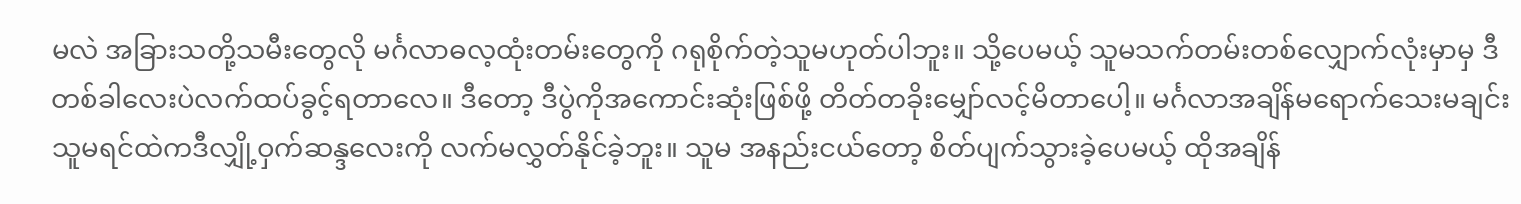မလဲ အခြားသတို့သမီးတွေလို မင်္ဂလာဓလ့ထုံးတမ်းတွေကို ဂရုစိုက်တဲ့သူမဟုတ်ပါဘူး။ သို့ပေမယ့် သူမသက်တမ်းတစ်လျှောက်လုံးမှာမှ ဒီတစ်ခါလေးပဲလက်ထပ်ခွင့်ရတာလေ။ ဒီတော့ ဒီပွဲကိုအကောင်းဆုံးဖြစ်ဖို့ တိတ်တခိုးမျှော်လင့်မိတာပေါ့။ မင်္ဂလာအချိန်မရောက်သေးမချင်း သူမရင်ထဲကဒီလျှို့ဝှက်ဆန္ဒလေးကို လက်မလွှတ်နိုင်ခဲ့ဘူး။ သူမ အနည်းငယ်တော့ စိတ်ပျက်သွားခဲ့ပေမယ့် ထိုအချိန်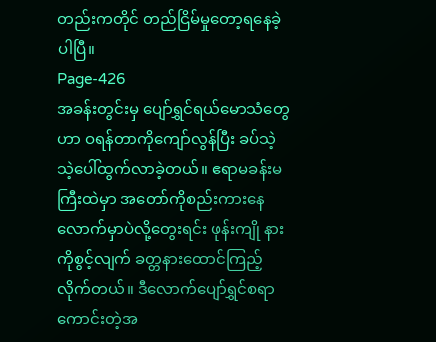တည်းကတိုင် တည်ငြိမ်မှုတော့ရနေခဲ့ပါပြီ။
Page-426
အခန်းတွင်းမှ ပျော်ရွှင်ရယ်မောသံတွေဟာ ဝရန်တာကိုကျော်လွန်ပြီး ခပ်သဲ့သဲ့ပေါ်ထွက်လာခဲ့တယ်။ ဧရာမခန်းမကြီးထဲမှာ အတော်ကိုစည်းကားနေလောက်မှာပဲလို့တွေးရင်း ဖုန်းကျို နားကိုစွင့်လျက် ခတ္တနားထောင်ကြည့်လိုက်တယ်။ ဒီလောက်ပျော်ရွှင်စရာကောင်းတဲ့အ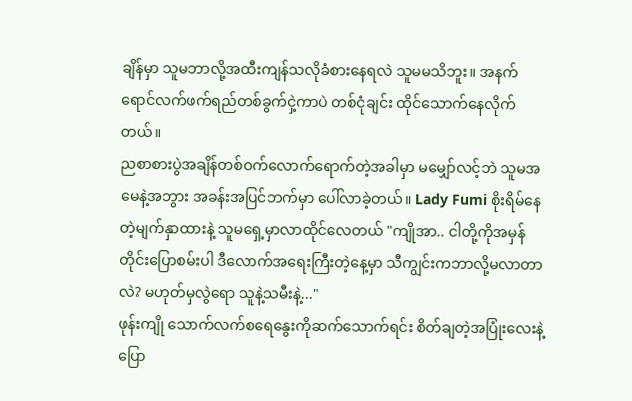ချိန်မှာ သူမဘာလို့အထီးကျန်သလိုခံစားနေရလဲ သူမမသိဘူး။ အနက်ရောင်လက်ဖက်ရည်တစ်ခွက်ငှဲ့ကာပဲ တစ်ငုံချင်း ထိုင်သောက်နေလိုက်တယ်။
ညစာစားပွဲအချိန်တစ်ဝက်လောက်ရောက်တဲ့အခါမှာ မမျှော်လင့်ဘဲ သူမအမေနဲ့အဘွား အခန်းအပြင်ဘက်မှာ ပေါ်လာခဲ့တယ်။ Lady Fumi စိုးရိမ်နေတဲ့မျက်နှာထားနဲ့ သူမရှေ့မှာလာထိုင်လေတယ် "ကျိုအာ.. ငါတို့ကိုအမှန်တိုင်းပြောစမ်းပါ ဒီလောက်အရေးကြီးတဲ့နေ့မှာ သီကျွင်းကဘာလို့မလာတာလဲ? မဟုတ်မှလွဲရော သူနဲ့သမီးနဲ့..."
ဖုန်းကျို သောက်လက်စရေနွေးကိုဆက်သောက်ရင်း စိတ်ချတဲ့အပြုံးလေးနဲ့ ပြော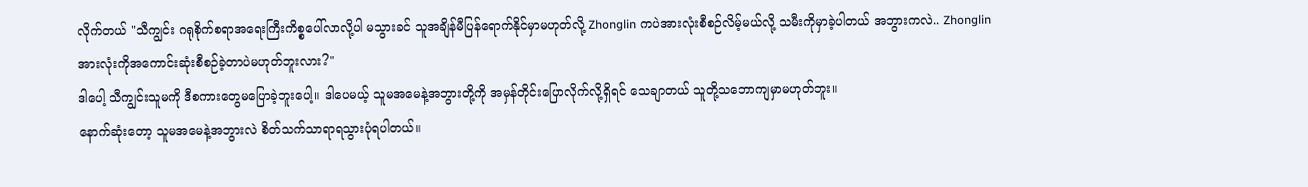လိုက်တယ် "သီကျွင်း ဂရုစိုက်စရာအရေးကြီးကိစ္စပေါ်လာလို့ပါ မသွားခင် သူအချိန်မီပြန်ရောက်နိုင်မှာမဟုတ်လို့ Zhonglin ကပဲအားလုံးစီစဉ်လိမ့်မယ်လို့ သမီးကိုမှာခဲ့ပါတယ် အဘွားကလဲ.. Zhonglin အားလုံးကိုအကောင်းဆုံးစီစဉ်ခဲ့တာပဲမဟုတ်ဘူးလား?"
ဒါပေါ့ သီကျွင်းသူမကို ဒီစကားတွေမပြောခဲ့ဘူးပေါ့။ ဒါပေမယ့် သူမအမေနဲ့အဘွားတို့ကို အမှန်တိုင်းပြောလိုက်လို့ရှိရင် သေချာတယ် သူတို့သဘောကျမှာမဟုတ်ဘူး။
နောက်ဆုံးတော့ သူမအမေနဲ့အဘွားလဲ စိတ်သက်သာရာရသွားပုံရပါတယ်။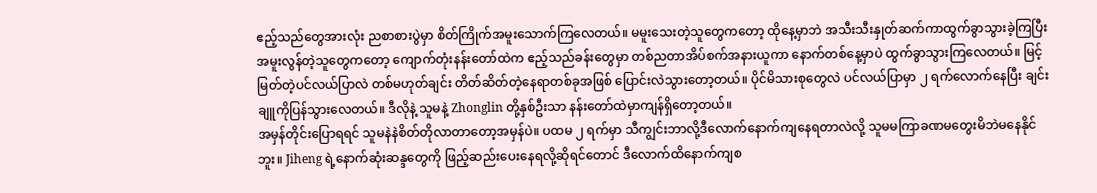ဧည့်သည်တွေအားလုံး ညစာစားပွဲမှာ စိတ်ကြိုက်အမူးသောက်ကြလေတယ်။ မမူးသေးတဲ့သူတွေကတော့ ထိုနေ့မှာဘဲ အသီးသီးနှုတ်ဆက်ကာထွက်ခွာသွားခဲ့ကြပြီး အမူးလွန်တဲ့သူတွေကတော့ ကျောက်တုံးနန်းတော်ထဲက ဧည့်သည်ခန်းတွေမှာ တစ်ညတာအိပ်စက်အနားယူကာ နောက်တစ်နေ့မှာပဲ ထွက်ခွာသွားကြလေတယ်။ မြင့်မြတ်တဲ့ပင်လယ်ပြာလဲ တစ်မဟုတ်ချင်း တိတ်ဆိတ်တဲ့နေရာတစ်ခုအဖြစ် ပြောင်းလဲသွားတော့တယ်။ ပိုင်မိသားစုတွေလဲ ပင်လယ်ပြာမှာ ၂ ရက်လောက်နေပြီး ချင်းချူကိုပြန်သွားလေတယ်။ ဒီလိုနဲ့ သူမနဲ့ Zhonglin တို့နှစ်ဦးသာ နန်းတော်ထဲမှာကျန်ရှိတော့တယ်။
အမှန်တိုင်းပြောရရင် သူမနဲနဲစိတ်တိုလာတာတော့အမှန်ပဲ။ ပထမ ၂ ရက်မှာ သီကျွင်းဘာလို့ဒီလောက်နောက်ကျနေရတာလဲလို့ သူမမကြာခဏမတွေးမိဘဲမနေနိုင်ဘူး။ Jiheng ရဲ့နောက်ဆုံးဆန္ဒတွေကို ဖြည့်ဆည်းပေးနေရလို့ဆိုရင်တောင် ဒီလောက်ထိနောက်ကျစ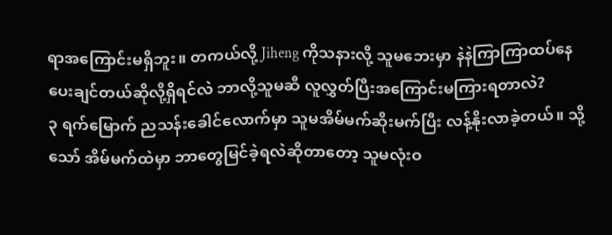ရာအကြောင်းမရှိဘူး။ တကယ်လို့ Jiheng ကိုသနားလို့ သူမဘေးမှာ နဲနဲကြာကြာထပ်နေပေးချင်တယ်ဆိုလို့ရှိရင်လဲ ဘာလို့သူမဆီ လူလွှတ်ပြီးအကြောင်းမကြားရတာလဲ?
၃ ရက်မြောက် ညသန်းခေါင်လောက်မှာ သူမအိမ်မက်ဆိုးမက်ပြီး လန့်နိုးလာခဲ့တယ်။ သို့သော် အိမ်မက်ထဲမှာ ဘာတွေမြင်ခဲ့ရလဲဆိုတာတော့ သူမလုံးဝ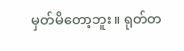မှတ်မိတော့ဘူး။ ရုတ်တ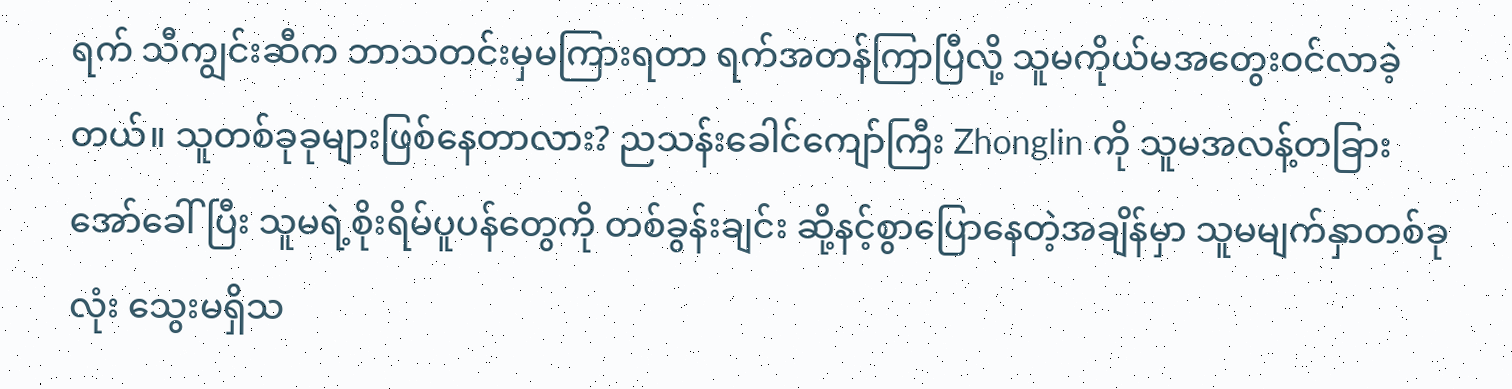ရက် သီကျွင်းဆီက ဘာသတင်းမှမကြားရတာ ရက်အတန်ကြာပြီလို့ သူမကိုယ်မအတွေးဝင်လာခဲ့တယ်။ သူတစ်ခုခုများဖြစ်နေတာလား? ညသန်းခေါင်ကျော်ကြီး Zhonglin ကို သူမအလန့်တခြားအော်ခေါ်ပြီး သူမရဲ့စိုးရိမ်ပူပန်တွေကို တစ်ခွန်းချင်း ဆို့နင့်စွာပြောနေတဲ့အချိန်မှာ သူမမျက်နှာတစ်ခုလုံး သွေးမရှိသ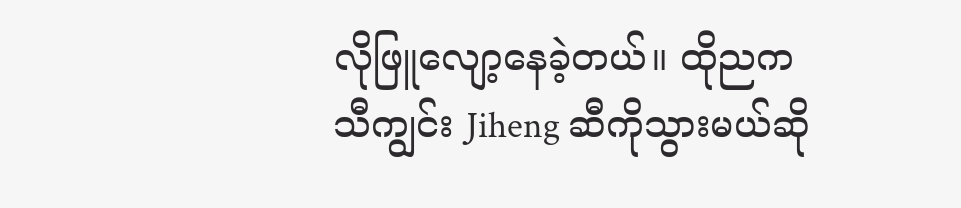လိုဖြူလျော့နေခဲ့တယ်။ ထိုညက သီကျွင်း Jiheng ဆီကိုသွားမယ်ဆို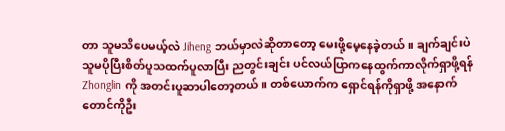တာ သူမသိပေမယ့်လဲ Jiheng ဘယ်မှာလဲဆိုတာတော့ မေးဖို့မေ့နေခဲ့တယ်။ ချက်ချင်းပဲ သူမပိုပြီးစိတ်ပူသထက်ပူလာပြီး ညတွင်းချင်း ပင်လယ်ပြာကနေထွက်ကာလိုက်ရှာဖို့ရန် Zhonglin ကို အတင်းပူဆာပါတော့တယ်။ တစ်ယောက်က ရှောင်ရန်ကိုရှာဖို့ အနောက်တောင်ကိုဦး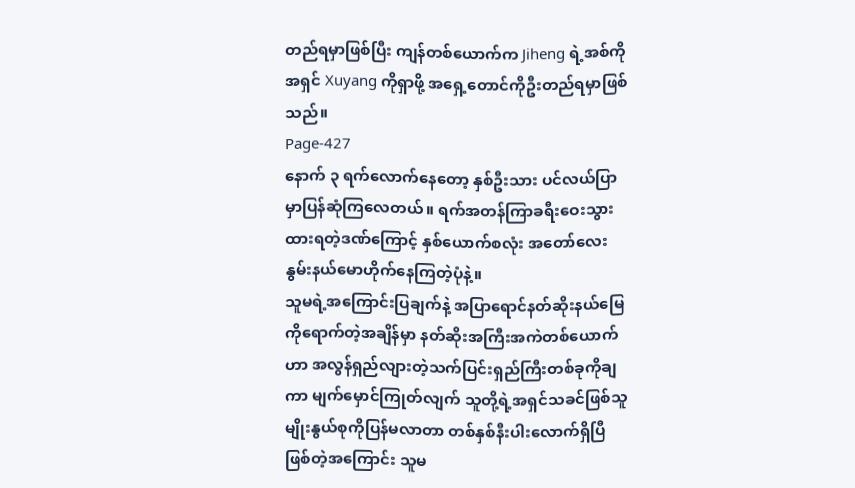တည်ရမှာဖြစ်ပြီး ကျန်တစ်ယောက်က Jiheng ရဲ့အစ်ကို အရှင် Xuyang ကိုရှာဖို့ အရှေ့တောင်ကိုဦးတည်ရမှာဖြစ်သည်။
Page-427
နောက် ၃ ရက်လောက်နေတော့ နှစ်ဦးသား ပင်လယ်ပြာမှာပြန်ဆုံကြလေတယ်။ ရက်အတန်ကြာခရီးဝေးသွားထားရတဲ့ဒဏ်ကြောင့် နှစ်ယောက်စလုံး အတော်လေးနွမ်းနယ်မောဟိုက်နေကြတဲ့ပုံနဲ့။
သူမရဲ့အကြောင်းပြချက်နဲ့ အပြာရောင်နတ်ဆိုးနယ်မြေကိုရောက်တဲ့အချိန်မှာ နတ်ဆိုးအကြီးအကဲတစ်ယောက်ဟာ အလွန်ရှည်လျားတဲ့သက်ပြင်းရှည်ကြီးတစ်ခုကိုချကာ မျက်မှောင်ကြုတ်လျက် သူတို့ရဲ့အရှင်သခင်ဖြစ်သူ မျိုးနွယ်စုကိုပြန်မလာတာ တစ်နှစ်နီးပါးလောက်ရှိပြီဖြစ်တဲ့အကြောင်း သူမ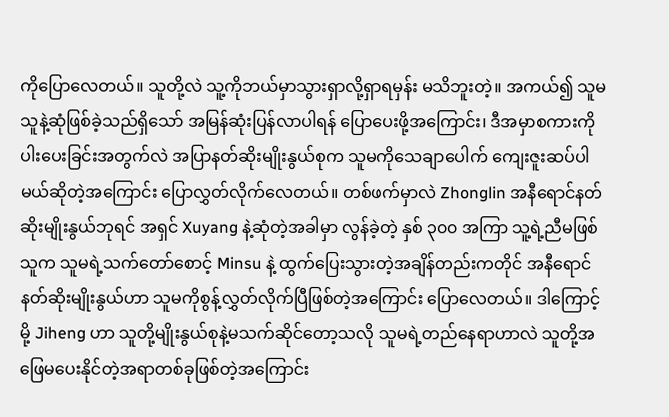ကိုပြောလေတယ်။ သူတို့လဲ သူ့ကိုဘယ်မှာသွားရှာလို့ရှာရမှန်း မသိဘူးတဲ့။ အကယ်၍ သူမသူနဲ့ဆုံဖြစ်ခဲ့သည်ရှိသော် အမြန်ဆုံးပြန်လာပါရန် ပြောပေးဖို့အကြောင်း၊ ဒီအမှာစကားကိုပါးပေးခြင်းအတွက်လဲ အပြာနတ်ဆိုးမျိုးနွယ်စုက သူမကိုသေချာပေါက် ကျေးဇူးဆပ်ပါမယ်ဆိုတဲ့အကြောင်း ပြောလွှတ်လိုက်လေတယ်။ တစ်ဖက်မှာလဲ Zhonglin အနီရောင်နတ်ဆိုးမျိုးနွယ်ဘုရင် အရှင် Xuyang နဲ့ဆုံတဲ့အခါမှာ လွန်ခဲ့တဲ့ နှစ် ၃၀၀ အကြာ သူ့ရဲ့ညီမဖြစ်သူက သူမရဲ့သက်တော်စောင့် Minsu နဲ့ ထွက်ပြေးသွားတဲ့အချိန်တည်းကတိုင် အနီရောင်နတ်ဆိုးမျိုးနွယ်ဟာ သူမကိုစွန့်လွှတ်လိုက်ပြီဖြစ်တဲ့အကြောင်း ပြောလေတယ်။ ဒါကြောင့်မို့ Jiheng ဟာ သူတို့မျိုးနွယ်စုနဲ့မသက်ဆိုင်တော့သလို သူမရဲ့တည်နေရာဟာလဲ သူတို့အဖြေမပေးနိုင်တဲ့အရာတစ်ခုဖြစ်တဲ့အကြောင်း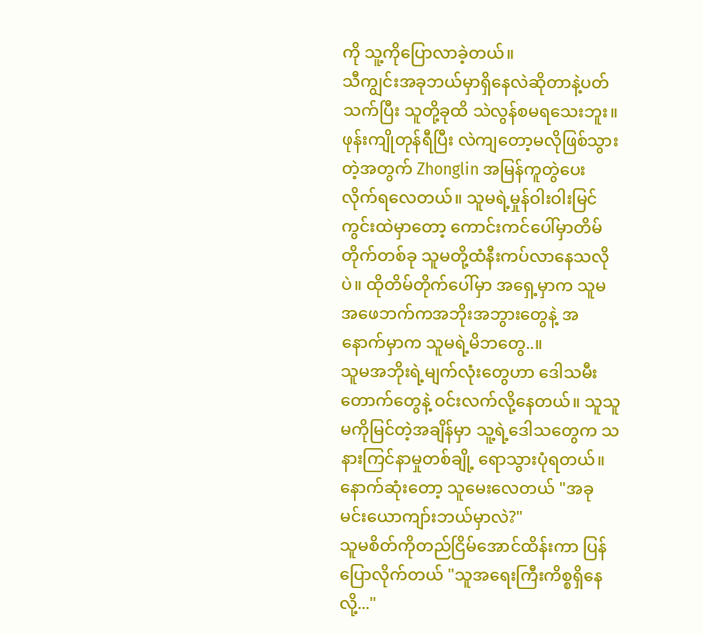ကို သူ့ကိုပြောလာခဲ့တယ်။
သီကျွင်းအခုဘယ်မှာရှိနေလဲဆိုတာနဲ့ပတ်သက်ပြီး သူတို့ခုထိ သဲလွန်စမရသေးဘူး။ ဖုန်းကျိုတုန်ရီပြီး လဲကျတော့မလိုဖြစ်သွားတဲ့အတွက် Zhonglin အမြန်ကူတွဲပေးလိုက်ရလေတယ်။ သူမရဲ့မှုန်ဝါးဝါးမြင်ကွင်းထဲမှာတော့ ကောင်းကင်ပေါ်မှာတိမ်တိုက်တစ်ခု သူမတို့ထံနီးကပ်လာနေသလိုပဲ။ ထိုတိမ်တိုက်ပေါ်မှာ အရှေ့မှာက သူမအဖေဘက်ကအဘိုးအဘွားတွေနဲ့ အနောက်မှာက သူမရဲ့မိဘတွေ..။
သူမအဘိုးရဲ့မျက်လုံးတွေဟာ ဒေါသမီးတောက်တွေနဲ့ ဝင်းလက်လို့နေတယ်။ သူသူမကိုမြင်တဲ့အချိန်မှာ သူ့ရဲ့ဒေါသတွေက သနားကြင်နာမှုတစ်ချို့ ရောသွားပုံရတယ်။ နောက်ဆုံးတော့ သူမေးလေတယ် "အခု မင်းယောကျာ်းဘယ်မှာလဲ?"
သူမစိတ်ကိုတည်ငြိမ်အောင်ထိန်းကာ ပြန်ပြောလိုက်တယ် "သူအရေးကြီးကိစ္စရှိနေလို့..."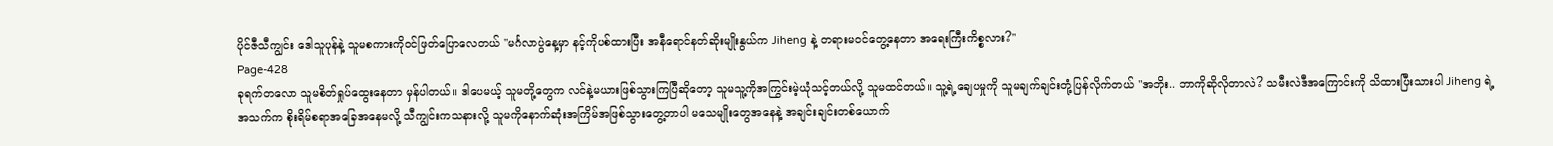ပိုင်ဇီသီကျွင်း ဒေါသူပုန်နဲ့ သူမစကားကိုဝင်ဖြတ်ပြောလေတယ် "မင်္ဂလာပွဲနေ့မှာ နင့်ကိုပစ်ထားပြီး အနီရောင်နတ်ဆိုးမျိုးနွယ်က Jiheng နဲ့ တရားမဝင်တွေ့နေတာ အရေးကြီးကိစ္စလား?"
Page-428
ခုရက်တလော သူမစိတ်ရှုပ်ထွေးနေတာ မှန်ပါတယ်။ ဒါပေမယ့် သူမတို့တွေက လင်နဲ့မယားဖြစ်သွားကြပြီဆိုတော့ သူမသူ့ကိုအကြွင်းမဲ့ယုံသင့်တယ်လို့ သူမထင်တယ်။ သူ့ရဲ့ချေပမှုကို သူမချက်ချင်းတုံ့ပြန်လိုက်တယ် "အဘိုး.. ဘာကိုဆိုလိုတာလဲ? သမီးလဲဒီအကြောင်းကို သိထားပြီးသားပါ Jiheng ရဲ့အသက်က စိုးရိမ်စရာအခြေအနေမလို့ သီကျွင်းကသနားလို့ သူမကိုနောက်ဆုံးအကြိမ်အဖြစ်သွားတွေ့တာပါ မသေမျိုးတွေအနေနဲ့ အချင်းချင်းတစ်ယောက်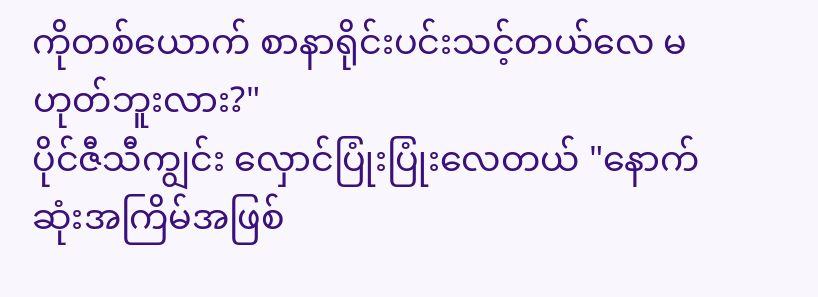ကိုတစ်ယောက် စာနာရိုင်းပင်းသင့်တယ်လေ မဟုတ်ဘူးလား?"
ပိုင်ဇီသီကျွင်း လှောင်ပြုံးပြုံးလေတယ် "နောက်ဆုံးအကြိမ်အဖြစ်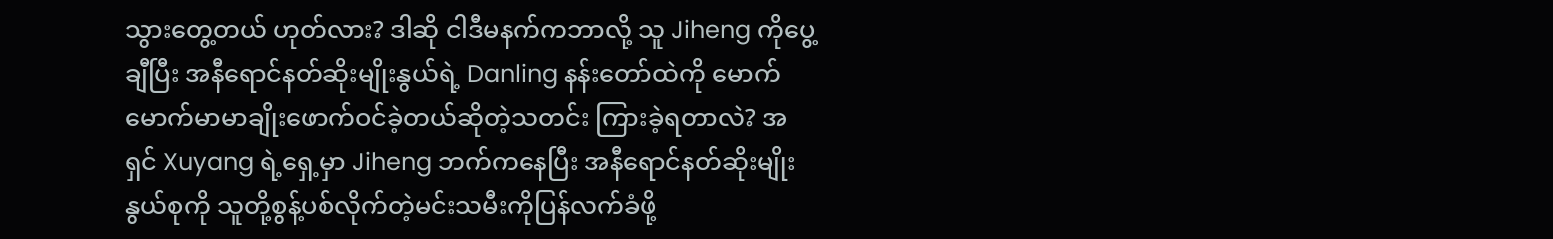သွားတွေ့တယ် ဟုတ်လား? ဒါဆို ငါဒီမနက်ကဘာလို့ သူ Jiheng ကိုပွေ့ချီပြီး အနီရောင်နတ်ဆိုးမျိုးနွယ်ရဲ့ Danling နန်းတော်ထဲကို မောက်မောက်မာမာချိုးဖောက်ဝင်ခဲ့တယ်ဆိုတဲ့သတင်း ကြားခဲ့ရတာလဲ? အရှင် Xuyang ရဲ့ရှေ့မှာ Jiheng ဘက်ကနေပြီး အနီရောင်နတ်ဆိုးမျိုးနွယ်စုကို သူတို့စွန့်ပစ်လိုက်တဲ့မင်းသမီးကိုပြန်လက်ခံဖို့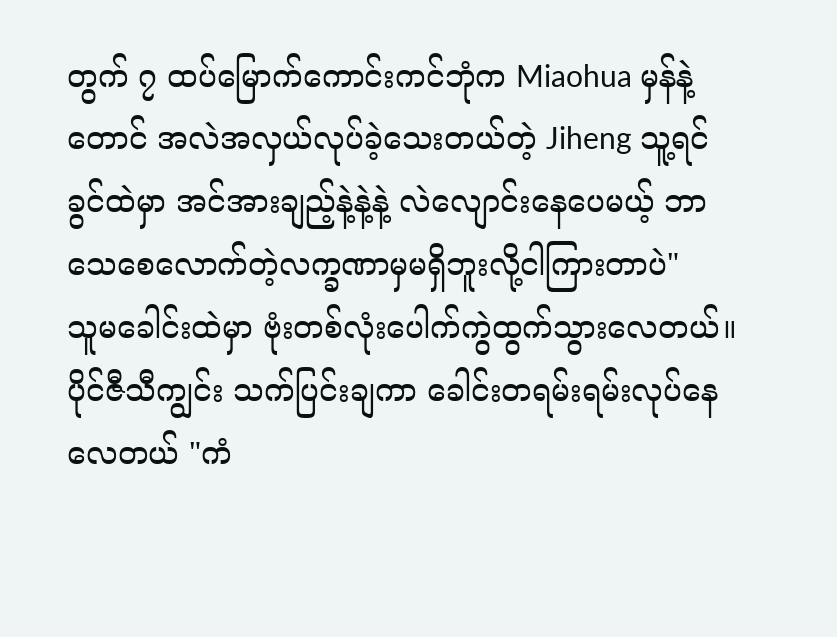တွက် ၇ ထပ်မြောက်ကောင်းကင်ဘုံက Miaohua မှန်နဲ့တောင် အလဲအလှယ်လုပ်ခဲ့သေးတယ်တဲ့ Jiheng သူ့ရင်ခွင်ထဲမှာ အင်အားချည့်နဲ့နဲ့နဲ့ လဲလျောင်းနေပေမယ့် ဘာသေစေလောက်တဲ့လက္ခဏာမှမရှိဘူးလို့ငါကြားတာပဲ"
သူမခေါင်းထဲမှာ ဗုံးတစ်လုံးပေါက်ကွဲထွက်သွားလေတယ်။
ပိုင်ဇီသီကျွင်း သက်ပြင်းချကာ ခေါင်းတရမ်းရမ်းလုပ်နေလေတယ် "ကံ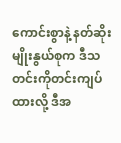ကောင်းစွာနဲ့ နတ်ဆိုးမျိုးနွယ်စုက ဒီသတင်းကိုတင်းကျပ်ထားလို့ ဒီအ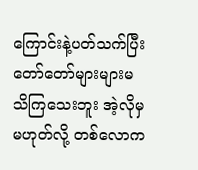ကြောင်းနဲ့ပတ်သက်ပြီး တော်တော်များများမသိကြသေးဘူး အဲ့လိုမှမဟုတ်လို့ တစ်လောက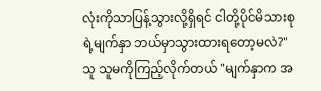လုံးကိုသာပြန့်သွားလို့ရှိရင် ငါတို့ပိုင်မိသားစုရဲ့မျက်နှာ ဘယ်မှာသွားထားရတော့မလဲ?" သူ သူမကိုကြည့်လိုက်တယ် "မျက်နှာက အ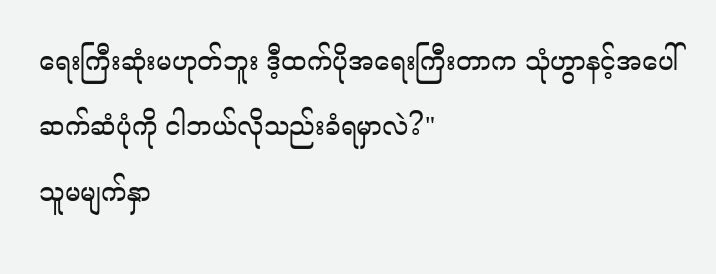ရေးကြီးဆုံးမဟုတ်ဘူး ဒီ့ထက်ပိုအရေးကြီးတာက သုံဟွာနင့်အပေါ်ဆက်ဆံပုံကို ငါဘယ်လိုသည်းခံရမှာလဲ?"
သူမမျက်နှာ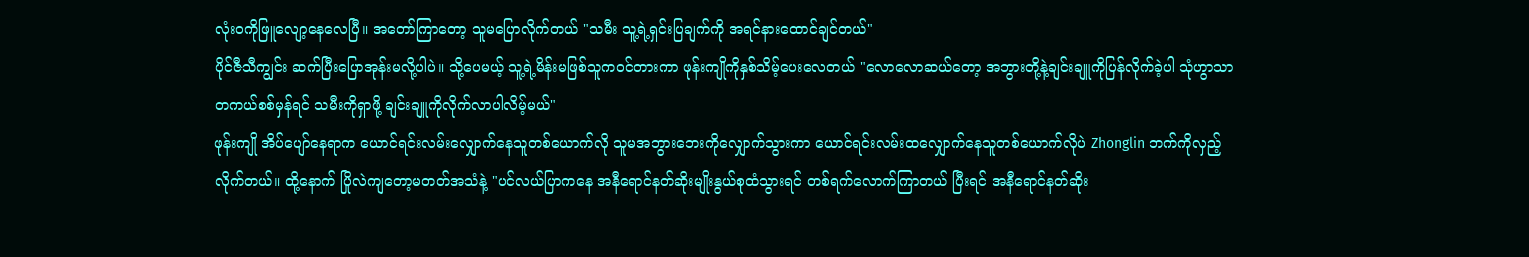လုံးဝကိုဖြူလျော့နေလေပြီ။ အတော်ကြာတော့ သူမပြောလိုက်တယ် "သမီး သူ့ရဲ့ရှင်းပြချက်ကို အရင်နားထောင်ချင်တယ်"
ပိုင်ဇီသီကျွင်း ဆက်ပြီးပြောအုန်းမလို့ပါပဲ။ သို့ပေမယ့် သူ့ရဲ့မိန်းမဖြစ်သူကဝင်တားကာ ဖုန်းကျိုကိုနှစ်သိမ့်ပေးလေတယ် "လောလောဆယ်တော့ အဘွားတို့နဲ့ချင်းချူကိုပြန်လိုက်ခဲ့ပါ သုံဟွာသာတကယ်စစ်မှန်ရင် သမီးကိုရှာဖို့ ချင်းချူကိုလိုက်လာပါလိမ့်မယ်"
ဖုန်းကျို အိပ်ပျော်နေရာက ယောင်ရင်းလမ်းလျှောက်နေသူတစ်ယောက်လို သူမအဘွားဘေးကိုလျှောက်သွားကာ ယောင်ရင်းလမ်းထလျှောက်နေသူတစ်ယောက်လိုပဲ Zhonglin ဘက်ကိုလှည့်လိုက်တယ်။ ထို့နောက် ပြိုလဲကျတော့မတတ်အသံနဲ့ "ပင်လယ်ပြာကနေ အနီရောင်နတ်ဆိုးမျိုးနွယ်စုထံသွားရင် တစ်ရက်လောက်ကြာတယ် ပြီးရင် အနီရောင်နတ်ဆိုး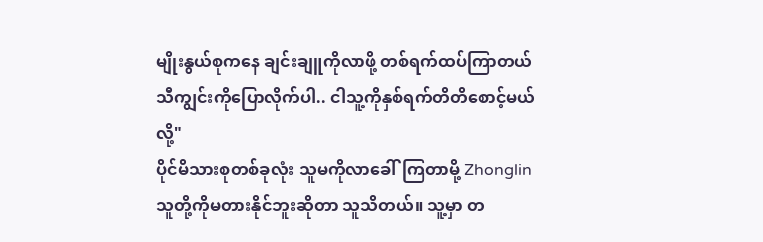မျိုးနွယ်စုကနေ ချင်းချူကိုလာဖို့ တစ်ရက်ထပ်ကြာတယ် သီကျွင်းကိုပြောလိုက်ပါ.. ငါသူ့ကိုနှစ်ရက်တိတိစောင့်မယ်လို့"
ပိုင်မိသားစုတစ်ခုလုံး သူမကိုလာခေါ်ကြတာမို့ Zhonglin သူတို့ကိုမတားနိုင်ဘူးဆိုတာ သူသိတယ်။ သူ့မှာ တ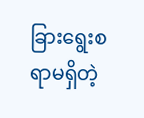ခြားရွေးစရာမရှိတဲ့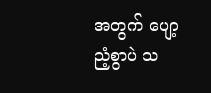အတွက် ပျော့ညံ့စွာပဲ သ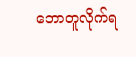ဘောတူလိုက်ရ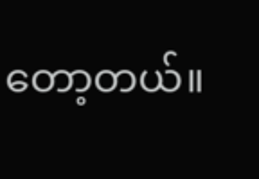တော့တယ်။